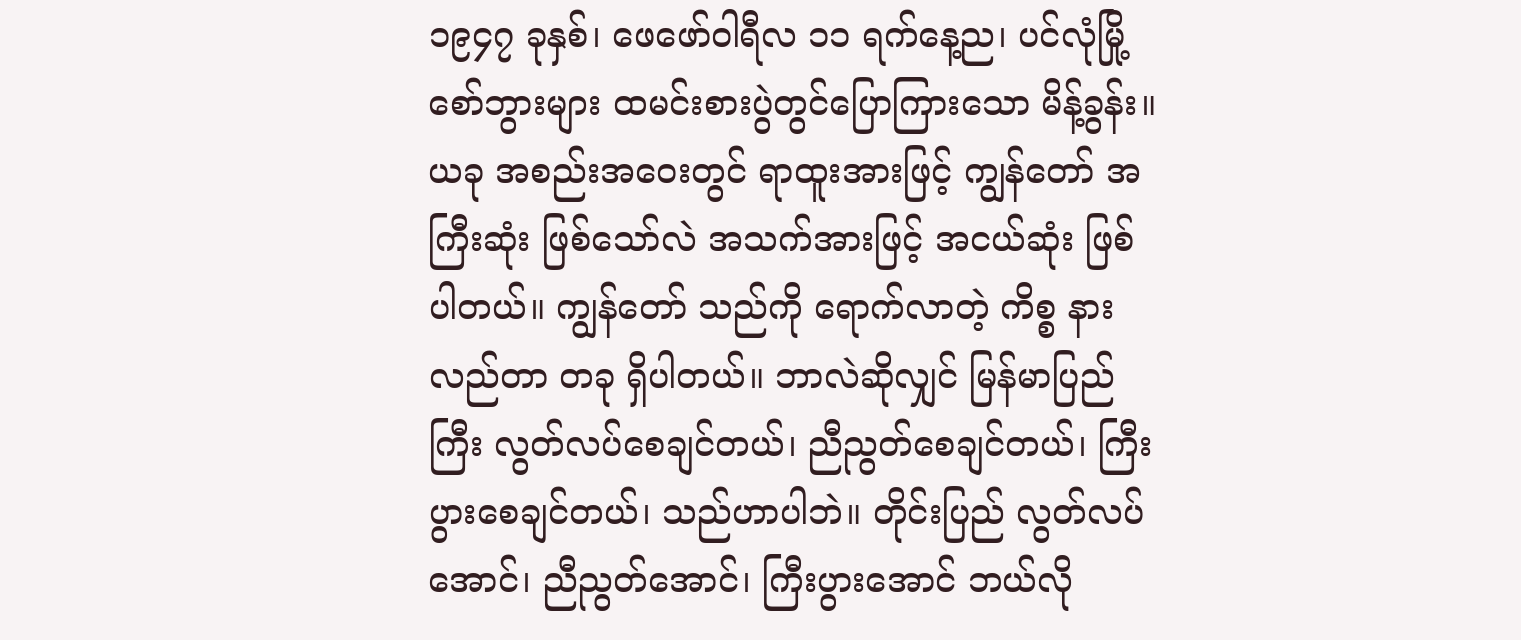၁၉၄၇ ခုနှစ်၊ ဖေဖော်ဝါရီလ ၁၁ ရက်နေ့ည၊ ပင်လုံမြို့ စော်ဘွားများ ထမင်းစားပွဲတွင်ပြောကြားသော မိန့်ခွန်း။
ယခု အစည်းအဝေးတွင် ရာထူးအားဖြင့် ကျွန်တော် အကြီးဆုံး ဖြစ်သော်လဲ အသက်အားဖြင့် အငယ်ဆုံး ဖြစ်ပါတယ်။ ကျွန်တော် သည်ကို ရောက်လာတဲ့ ကိစ္စ နားလည်တာ တခု ရှိပါတယ်။ ဘာလဲဆိုလျှင် မြန်မာပြည်ကြီး လွတ်လပ်စေချင်တယ်၊ ညီညွတ်စေချင်တယ်၊ ကြီးပွားစေချင်တယ်၊ သည်ဟာပါဘဲ။ တိုင်းပြည် လွတ်လပ်အောင်၊ ညီညွတ်အောင်၊ ကြီးပွားအောင် ဘယ်လို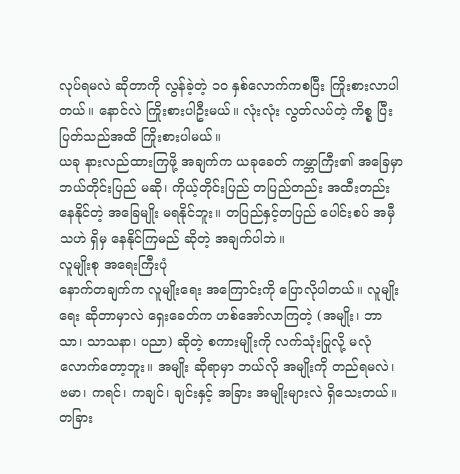လုပ်ရမလဲ ဆိုတာကို လွန်ခဲ့တဲ့ ၁၀ နှစ်လောက်ကစပြီး ကြိုးစားလာပါတယ်။ နောင်လဲ ကြိုးစားပါဦးမယ်။ လုံးလုံး လွတ်လပ်တဲ့ ကိစ္စ ပြီးပြတ်သည်အထိ ကြိုးစားပါမယ်။
ယခု နားလည်ထားကြဖို့ အချက်က ယခုခေတ် ကမ္ဘာကြီး၏ အခြေမှာ ဘယ်တိုင်းပြည် မဆို၊ ကိုယ့်တိုင်းပြည် တပြည်တည်း အထီးတည်း နေနိုင်တဲ့ အခြေမျိုး မရနိုင်ဘူး။ တပြည်နှင့်တပြည် ပေါင်းစပ် အမှီသဟဲ ရှိမှ နေနိုင်ကြမည် ဆိုတဲ့ အချက်ပါဘဲ။
လူမျိုးစု အရေးကြီးပုံ
နောက်တချက်က လူမျိုးရေး အကြောင်းကို ပြောလိုပါတယ်။ လူမျိုးရေး ဆိုတာမှာလဲ ရှေးခေတ်က ဟစ်အော်လာကြတဲ့ (အမျိုး၊ ဘာသာ၊ သာသနာ၊ ပညာ) ဆိုတဲ့ စကားမျိုးကို လက်သုံးပြုလို့ မလုံလောက်တော့ဘူး။ အမျိုး ဆိုရာမှာ ဘယ်လို အမျိုးကို တည်ရမလဲ၊ ဗမာ၊ ကရင်၊ ကချင်၊ ချင်းနှင့် အခြား အမျိုးများလဲ ရှိသေးတယ်။ တခြား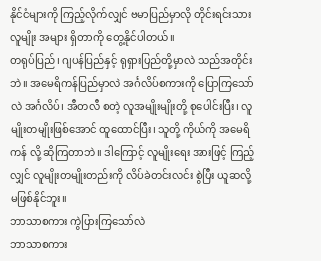နိုင်ငံများကို ကြည့်လိုက်လျှင် ဗမာပြည်မှာလို တိုင်းရင်းသား လူမျိုး အများ ရှိတာကို တွေ့နိုင်ပါတယ်။
တရုပ်ပြည်၊ ဂျပန်ပြည်နှင့် ရုရှားပြည်တို့မှာလဲ သည်အတိုင်းဘဲ။ အမေရိကန်ပြည်မှာလဲ အင်္ဂလိပ်စကားကို ပြောကြသော်လဲ အင်္ဂလိပ်၊ အီတလီ စတဲ့ လူအမျိုးမျိုးတို့ စုပေါင်းပြီး၊ လူမျိုးတမျိုးဖြစ်အောင် ထူထောင်ပြီး၊ သူတို့ ကိုယ်ကို အမေရိကန် လို့ ဆိုကြတာဘဲ။ ဒါကြောင့် လူမျိုးရေး အားဖြင့် ကြည့်လျှင် လူမျိုးတမျိုးတည်းကို လိပ်ခဲတင်းလင်း စွဲပြီး ယူဆလို့ မဖြစ်နိုင်ဘူး။
ဘာသာစကား ကွဲပြားကြသော်လဲ
ဘာသာစကား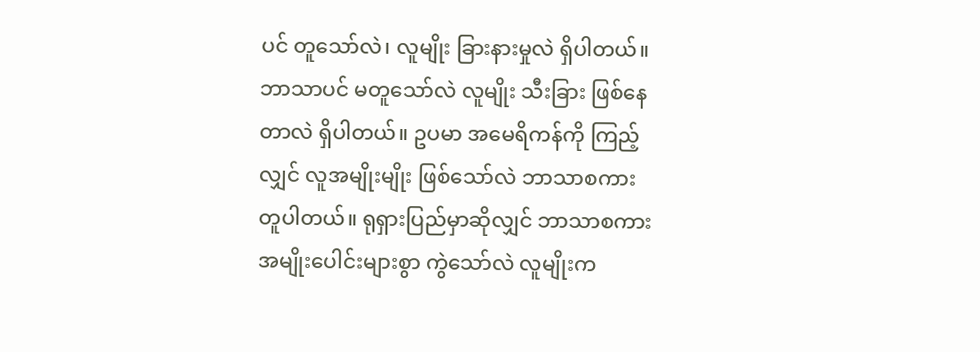ပင် တူသော်လဲ၊ လူမျိုး ခြားနားမှုလဲ ရှိပါတယ်။ ဘာသာပင် မတူသော်လဲ လူမျိုး သီးခြား ဖြစ်နေတာလဲ ရှိပါတယ်။ ဥပမာ အမေရိကန်ကို ကြည့်လျှင် လူအမျိုးမျိုး ဖြစ်သော်လဲ ဘာသာစကား တူပါတယ်။ ရုရှားပြည်မှာဆိုလျှင် ဘာသာစကားအမျိုးပေါင်းများစွာ ကွဲသော်လဲ လူမျိုးက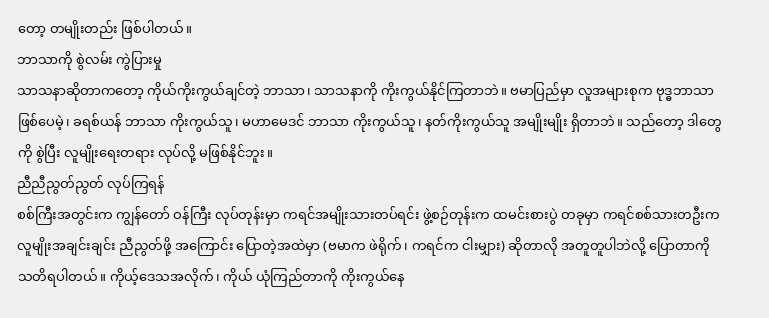တော့ တမျိုးတည်း ဖြစ်ပါတယ်။
ဘာသာကို စွဲလမ်း ကွဲပြားမှု
သာသနာဆိုတာကတော့ ကိုယ်ကိုးကွယ်ချင်တဲ့ ဘာသာ၊ သာသနာကို ကိုးကွယ်နိုင်ကြတာဘဲ။ ဗမာပြည်မှာ လူအများစုက ဗုဒ္ဓဘာသာ ဖြစ်ပေမဲ့၊ ခရစ်ယန် ဘာသာ ကိုးကွယ်သူ၊ မဟာမေဒင် ဘာသာ ကိုးကွယ်သူ၊ နတ်ကိုးကွယ်သူ အမျိုးမျိုး ရှိတာဘဲ။ သည်တော့ ဒါတွေကို စွဲပြီး လူမျိုးရေးတရား လုပ်လို့ မဖြစ်နိုင်ဘူး။
ညီညီညွတ်ညွတ် လုပ်ကြရန်
စစ်ကြီးအတွင်းက ကျွန်တော် ဝန်ကြီး လုပ်တုန်းမှာ ကရင်အမျိုးသားတပ်ရင်း ဖွဲ့စဉ်တုန်းက ထမင်းစားပွဲ တခုမှာ ကရင်စစ်သားတဦးက လူမျိုးအချင်းချင်း ညီညွတ်ဖို့ အကြောင်း ပြောတဲ့အထဲမှာ (ဗမာက ဖဲရိုက်၊ ကရင်က ငါးမျှား) ဆိုတာလို အတူတူပါဘဲလို့ ပြောတာကို သတိရပါတယ်။ ကိုယ့်ဒေသအလိုက်၊ ကိုယ် ယုံကြည်တာကို ကိုးကွယ်နေ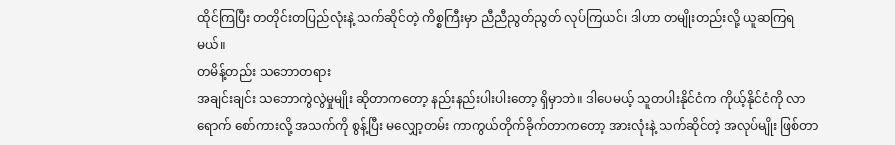ထိုင်ကြပြီး တတိုင်းတပြည်လုံးနဲ့ သက်ဆိုင်တဲ့ ကိစ္စကြီးမှာ ညီညီညွတ်ညွတ် လုပ်ကြယင်၊ ဒါဟာ တမျိုးတည်းလို့ ယူဆကြရမယ်။
တမိန့်တည်း သဘောတရား
အချင်းချင်း သဘောကွဲလွဲမှုမျိုး ဆိုတာကတော့ နည်းနည်းပါးပါးတော့ ရှိမှာဘဲ။ ဒါပေမယ့် သူတပါးနိုင်ငံက ကိုယ့်နိုင်ငံကို လာရောက် စော်ကားလို့ အသက်ကို စွန့်ပြီး မလျှော့တမ်း ကာကွယ်တိုက်ခိုက်တာကတော့ အားလုံးနဲ့ သက်ဆိုင်တဲ့ အလုပ်မျိုး ဖြစ်တာ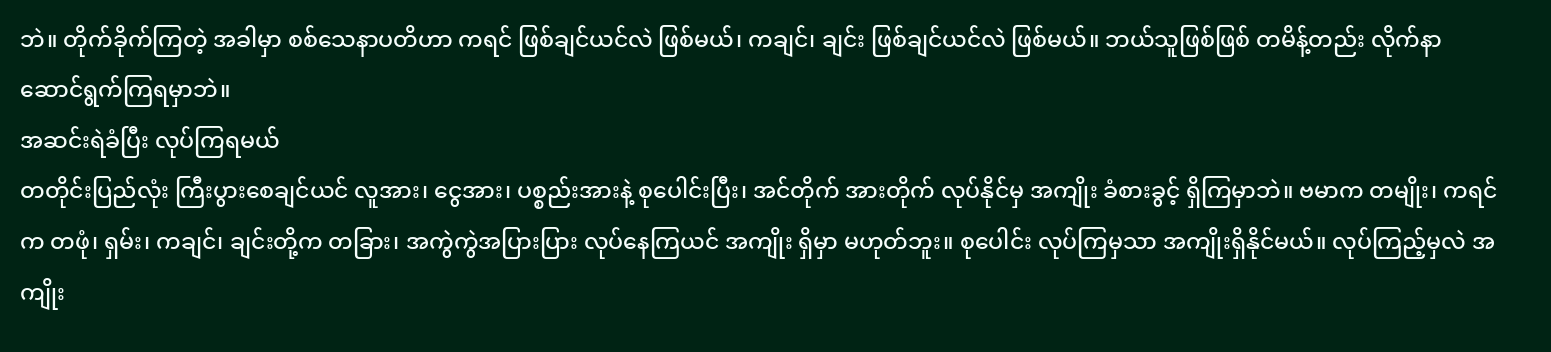ဘဲ။ တိုက်ခိုက်ကြတဲ့ အခါမှာ စစ်သေနာပတိဟာ ကရင် ဖြစ်ချင်ယင်လဲ ဖြစ်မယ်၊ ကချင်၊ ချင်း ဖြစ်ချင်ယင်လဲ ဖြစ်မယ်။ ဘယ်သူဖြစ်ဖြစ် တမိန့်တည်း လိုက်နာဆောင်ရွက်ကြရမှာဘဲ။
အဆင်းရဲခံပြီး လုပ်ကြရမယ်
တတိုင်းပြည်လုံး ကြီးပွားစေချင်ယင် လူအား၊ ငွေအား၊ ပစ္စည်းအားနဲ့ စုပေါင်းပြီး၊ အင်တိုက် အားတိုက် လုပ်နိုင်မှ အကျိုး ခံစားခွင့် ရှိကြမှာဘဲ။ ဗမာက တမျိုး၊ ကရင်က တဖုံ၊ ရှမ်း၊ ကချင်၊ ချင်းတို့က တခြား၊ အကွဲကွဲအပြားပြား လုပ်နေကြယင် အကျိုး ရှိမှာ မဟုတ်ဘူး။ စုပေါင်း လုပ်ကြမှသာ အကျိုးရှိနိုင်မယ်။ လုပ်ကြည့်မှလဲ အကျိုး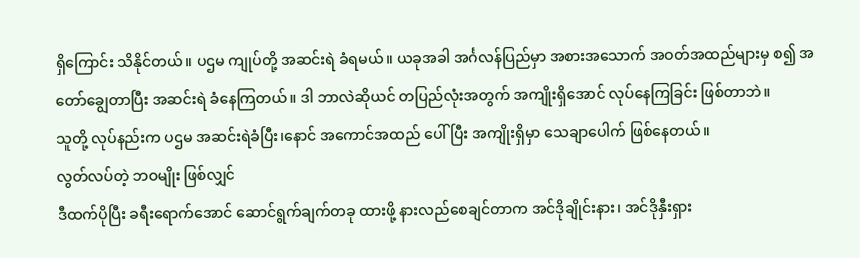ရှိကြောင်း သိနိုင်တယ်။ ပဌမ ကျုပ်တို့ အဆင်းရဲ ခံရမယ်။ ယခုအခါ အင်္ဂလန်ပြည်မှာ အစားအသောက် အဝတ်အထည်များမှ စ၍ အတော်ချွေတာပြီး အဆင်းရဲ ခံနေကြတယ်။ ဒါ ဘာလဲဆိုယင် တပြည်လုံးအတွက် အကျိုးရှိအောင် လုပ်နေကြခြင်း ဖြစ်တာဘဲ။
သူတို့ လုပ်နည်းက ပဌမ အဆင်းရဲခံပြီး၊နောင် အကောင်အထည် ပေါ်ပြီး အကျိုးရှိမှာ သေချာပေါက် ဖြစ်နေတယ်။
လွတ်လပ်တဲ့ ဘဝမျိုး ဖြစ်လျှင်
ဒီထက်ပိုပြီး ခရီးရောက်အောင် ဆောင်ရွက်ချက်တခု ထားဖို့ နားလည်စေချင်တာက အင်ဒိုချိုင်းနား၊ အင်ဒိုနှီးရှား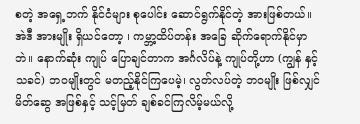စတဲ့ အရှေ့ဘက် နိုင်ငံများ စုပေါင်း ဆောင်ရွက်နိုင်တဲ့ အားဖြစ်တယ်။ အဲဒီ အားမျိုး ရှိယင်တော့ ၊ ကမ္ဘာ့ထိပ်တန်း အခြေ ဆိုက်ရောက်နိုင်မှာဘဲ။ နောက်ဆုံး ကျုပ် ပြောချင်တာက အင်္ဂလိပ်နဲ့ ကျုပ်တို့ဟာ (ကျွန် နှင့် သခင်) ဘဝမျိုးတွင် မတည့်နိုင်ကြပေမဲ့၊ လွတ်လပ်တဲ့ ဘဝမျိုး ဖြစ်လျှင် မိတ်ဆွေ အဖြစ်နှင့် သင့်မြတ် ချစ်ခင်ကြလိမ့်မယ်လို့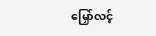မြှော်လင့်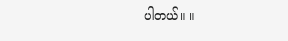ပါတယ်။ ။